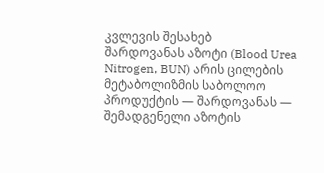კვლევის შესახებ
შარდოვანას აზოტი (Blood Urea Nitrogen, BUN) არის ცილების მეტაბოლიზმის საბოლოო პროდუქტის — შარდოვანას — შემადგენელი აზოტის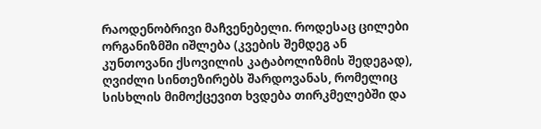რაოდენობრივი მაჩვენებელი. როდესაც ცილები ორგანიზმში იშლება (კვების შემდეგ ან კუნთოვანი ქსოვილის კატაბოლიზმის შედეგად), ღვიძლი სინთეზირებს შარდოვანას, რომელიც სისხლის მიმოქცევით ხვდება თირკმელებში და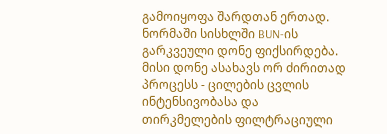გამოიყოფა შარდთან ერთად.
ნორმაში სისხლში BUN-ის გარკვეული დონე ფიქსირდება. მისი დონე ასახავს ორ ძირითად პროცესს - ცილების ცვლის ინტენსივობასა და თირკმელების ფილტრაციული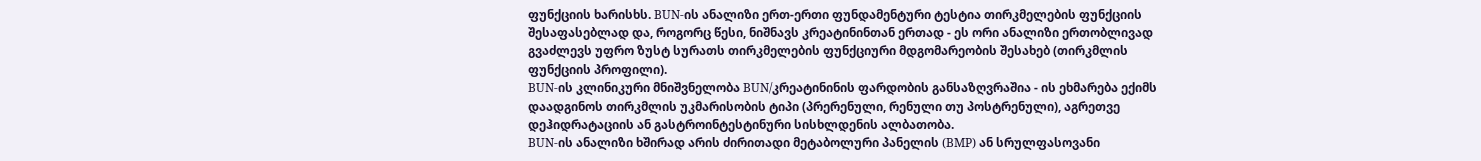ფუნქციის ხარისხს. BUN-ის ანალიზი ერთ-ერთი ფუნდამენტური ტესტია თირკმელების ფუნქციის შესაფასებლად და, როგორც წესი, ნიშნავს კრეატინინთან ერთად - ეს ორი ანალიზი ერთობლივად გვაძლევს უფრო ზუსტ სურათს თირკმელების ფუნქციური მდგომარეობის შესახებ (თირკმლის ფუნქციის პროფილი).
BUN-ის კლინიკური მნიშვნელობა BUN/კრეატინინის ფარდობის განსაზღვრაშია - ის ეხმარება ექიმს დაადგინოს თირკმლის უკმარისობის ტიპი (პრერენული, რენული თუ პოსტრენული), აგრეთვე დეჰიდრატაციის ან გასტროინტესტინური სისხლდენის ალბათობა.
BUN-ის ანალიზი ხშირად არის ძირითადი მეტაბოლური პანელის (BMP) ან სრულფასოვანი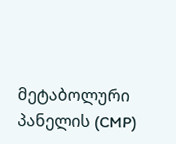მეტაბოლური პანელის (CMP)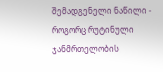შემადგენელი ნაწილი - როგორც რუტინული ჯანმრთელობის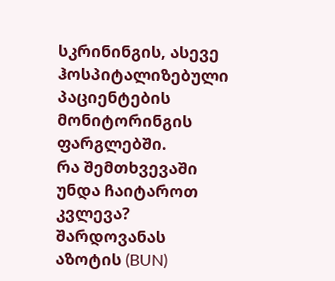სკრინინგის, ასევე ჰოსპიტალიზებული პაციენტების მონიტორინგის ფარგლებში.
რა შემთხვევაში უნდა ჩაიტაროთ კვლევა?
შარდოვანას აზოტის (BUN)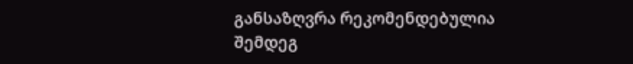განსაზღვრა რეკომენდებულია შემდეგ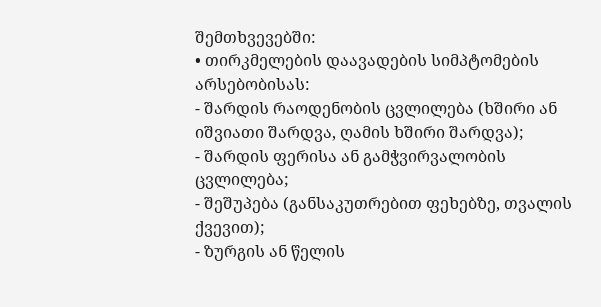შემთხვევებში:
• თირკმელების დაავადების სიმპტომების არსებობისას:
- შარდის რაოდენობის ცვლილება (ხშირი ან იშვიათი შარდვა, ღამის ხშირი შარდვა);
- შარდის ფერისა ან გამჭვირვალობის ცვლილება;
- შეშუპება (განსაკუთრებით ფეხებზე, თვალის ქვევით);
- ზურგის ან წელის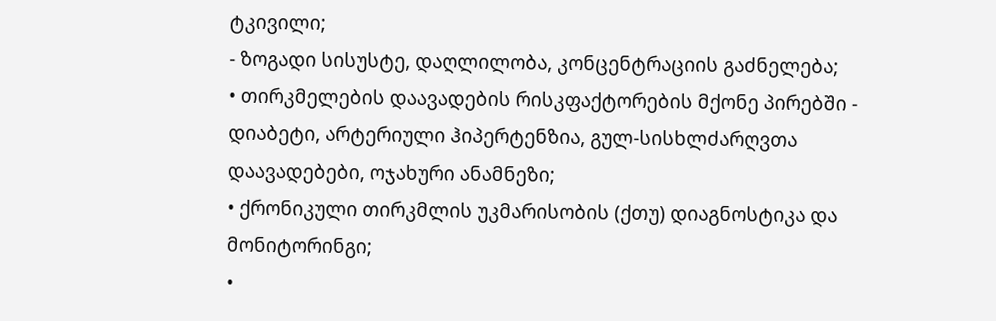ტკივილი;
- ზოგადი სისუსტე, დაღლილობა, კონცენტრაციის გაძნელება;
• თირკმელების დაავადების რისკფაქტორების მქონე პირებში - დიაბეტი, არტერიული ჰიპერტენზია, გულ-სისხლძარღვთა დაავადებები, ოჯახური ანამნეზი;
• ქრონიკული თირკმლის უკმარისობის (ქთუ) დიაგნოსტიკა და მონიტორინგი;
•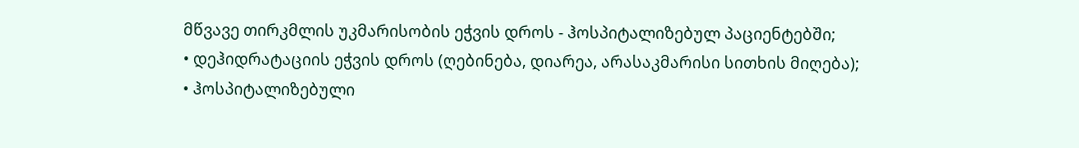მწვავე თირკმლის უკმარისობის ეჭვის დროს - ჰოსპიტალიზებულ პაციენტებში;
• დეჰიდრატაციის ეჭვის დროს (ღებინება, დიარეა, არასაკმარისი სითხის მიღება);
• ჰოსპიტალიზებული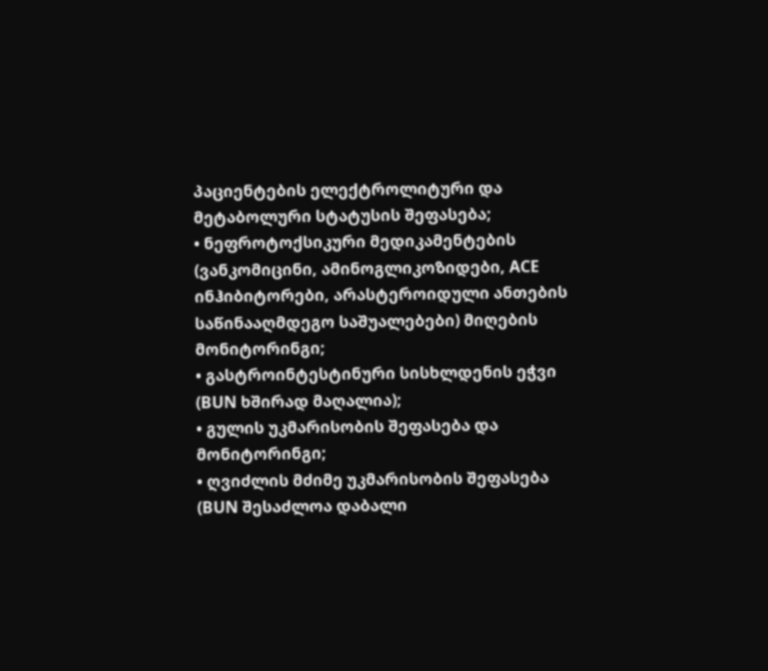პაციენტების ელექტროლიტური და მეტაბოლური სტატუსის შეფასება;
• ნეფროტოქსიკური მედიკამენტების (ვანკომიცინი, ამინოგლიკოზიდები, ACE ინჰიბიტორები, არასტეროიდული ანთების საწინააღმდეგო საშუალებები) მიღების მონიტორინგი;
• გასტროინტესტინური სისხლდენის ეჭვი (BUN ხშირად მაღალია);
• გულის უკმარისობის შეფასება და მონიტორინგი;
• ღვიძლის მძიმე უკმარისობის შეფასება (BUN შესაძლოა დაბალი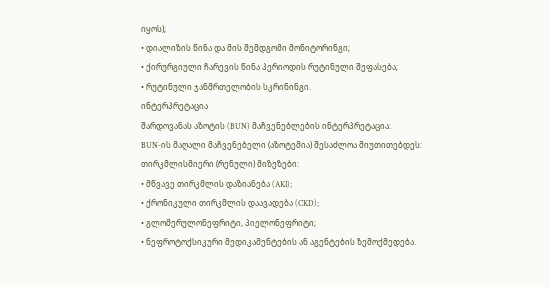იყოს);
• დიალიზის წინა და მის შემდგომი მონიტორინგი;
• ქირურგიული ჩარევის წინა პერიოდის რუტინული შეფასება;
• რუტინული ჯანმრთელობის სკრინინგი.
ინტერპრეტაცია
შარდოვანას აზოტის (BUN) მაჩვენებლების ინტერპრეტაცია:
BUN-ის მაღალი მაჩვენებელი (აზოტემია) შესაძლოა მიუთითებდეს:
თირკმლისმიერი (რენული) მიზეზები:
• მწვავე თირკმლის დაზიანება (AKI);
• ქრონიკული თირკმლის დაავადება (CKD);
• გლომერულონეფრიტი, პიელონეფრიტი;
• ნეფროტოქსიკური მედიკამენტების ან აგენტების ზემოქმედება.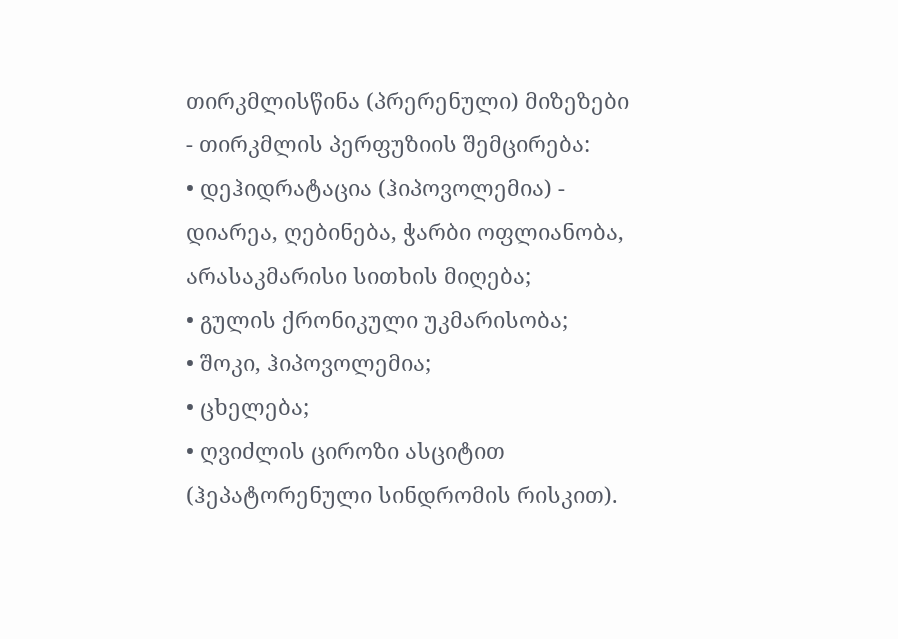თირკმლისწინა (პრერენული) მიზეზები - თირკმლის პერფუზიის შემცირება:
• დეჰიდრატაცია (ჰიპოვოლემია) - დიარეა, ღებინება, ჭარბი ოფლიანობა, არასაკმარისი სითხის მიღება;
• გულის ქრონიკული უკმარისობა;
• შოკი, ჰიპოვოლემია;
• ცხელება;
• ღვიძლის ციროზი ასციტით (ჰეპატორენული სინდრომის რისკით).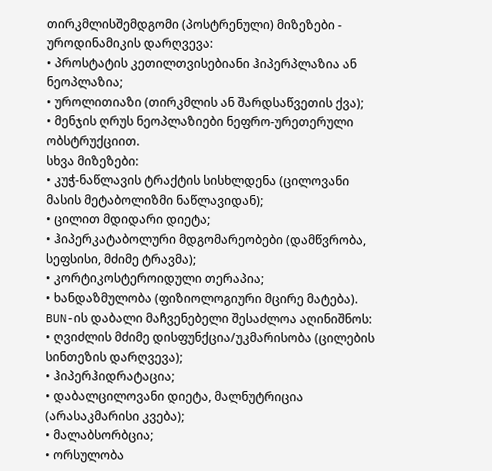თირკმლისშემდგომი (პოსტრენული) მიზეზები - უროდინამიკის დარღვევა:
• პროსტატის კეთილთვისებიანი ჰიპერპლაზია ან ნეოპლაზია;
• უროლითიაზი (თირკმლის ან შარდსაწვეთის ქვა);
• მენჯის ღრუს ნეოპლაზიები ნეფრო-ურეთერული ობსტრუქციით.
სხვა მიზეზები:
• კუჭ-ნაწლავის ტრაქტის სისხლდენა (ცილოვანი მასის მეტაბოლიზმი ნაწლავიდან);
• ცილით მდიდარი დიეტა;
• ჰიპერკატაბოლური მდგომარეობები (დამწვრობა, სეფსისი, მძიმე ტრავმა);
• კორტიკოსტეროიდული თერაპია;
• ხანდაზმულობა (ფიზიოლოგიური მცირე მატება).
BUN-ის დაბალი მაჩვენებელი შესაძლოა აღინიშნოს:
• ღვიძლის მძიმე დისფუნქცია/უკმარისობა (ცილების სინთეზის დარღვევა);
• ჰიპერჰიდრატაცია;
• დაბალცილოვანი დიეტა, მალნუტრიცია (არასაკმარისი კვება);
• მალაბსორბცია;
• ორსულობა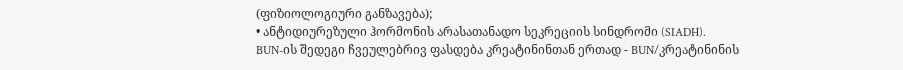(ფიზიოლოგიური განზავება);
• ანტიდიურეზული ჰორმონის არასათანადო სეკრეციის სინდრომი (SIADH).
BUN-ის შედეგი ჩვეულებრივ ფასდება კრეატინინთან ერთად - BUN/კრეატინინის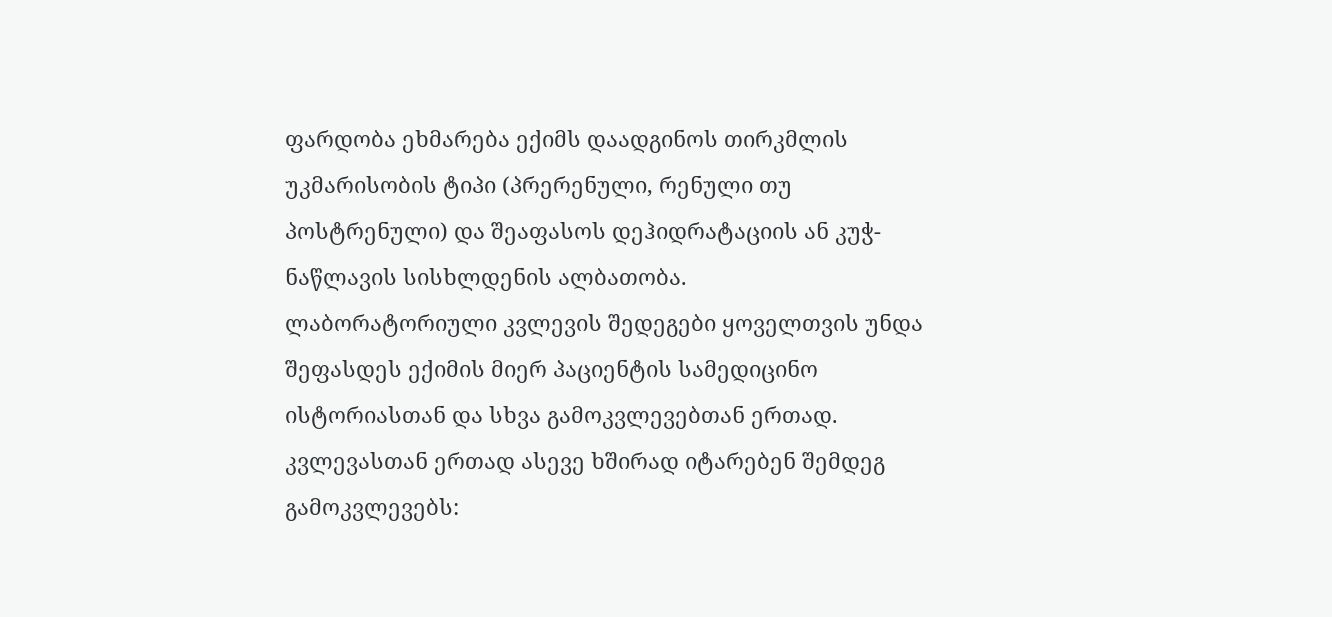ფარდობა ეხმარება ექიმს დაადგინოს თირკმლის უკმარისობის ტიპი (პრერენული, რენული თუ პოსტრენული) და შეაფასოს დეჰიდრატაციის ან კუჭ-ნაწლავის სისხლდენის ალბათობა.
ლაბორატორიული კვლევის შედეგები ყოველთვის უნდა შეფასდეს ექიმის მიერ პაციენტის სამედიცინო ისტორიასთან და სხვა გამოკვლევებთან ერთად.
კვლევასთან ერთად ასევე ხშირად იტარებენ შემდეგ გამოკვლევებს: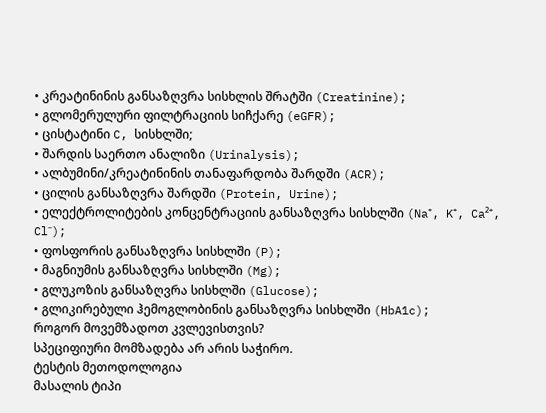• კრეატინინის განსაზღვრა სისხლის შრატში (Creatinine);
• გლომერულური ფილტრაციის სიჩქარე (eGFR);
• ცისტატინი C, სისხლში;
• შარდის საერთო ანალიზი (Urinalysis);
• ალბუმინი/კრეატინინის თანაფარდობა შარდში (ACR);
• ცილის განსაზღვრა შარდში (Protein, Urine);
• ელექტროლიტების კონცენტრაციის განსაზღვრა სისხლში (Na⁺, K⁺, Ca²⁺, Cl⁻);
• ფოსფორის განსაზღვრა სისხლში (P);
• მაგნიუმის განსაზღვრა სისხლში (Mg);
• გლუკოზის განსაზღვრა სისხლში (Glucose);
• გლიკირებული ჰემოგლობინის განსაზღვრა სისხლში (HbA1c);
როგორ მოვემზადოთ კვლევისთვის?
სპეციფიური მომზადება არ არის საჭირო.
ტესტის მეთოდოლოგია
მასალის ტიპი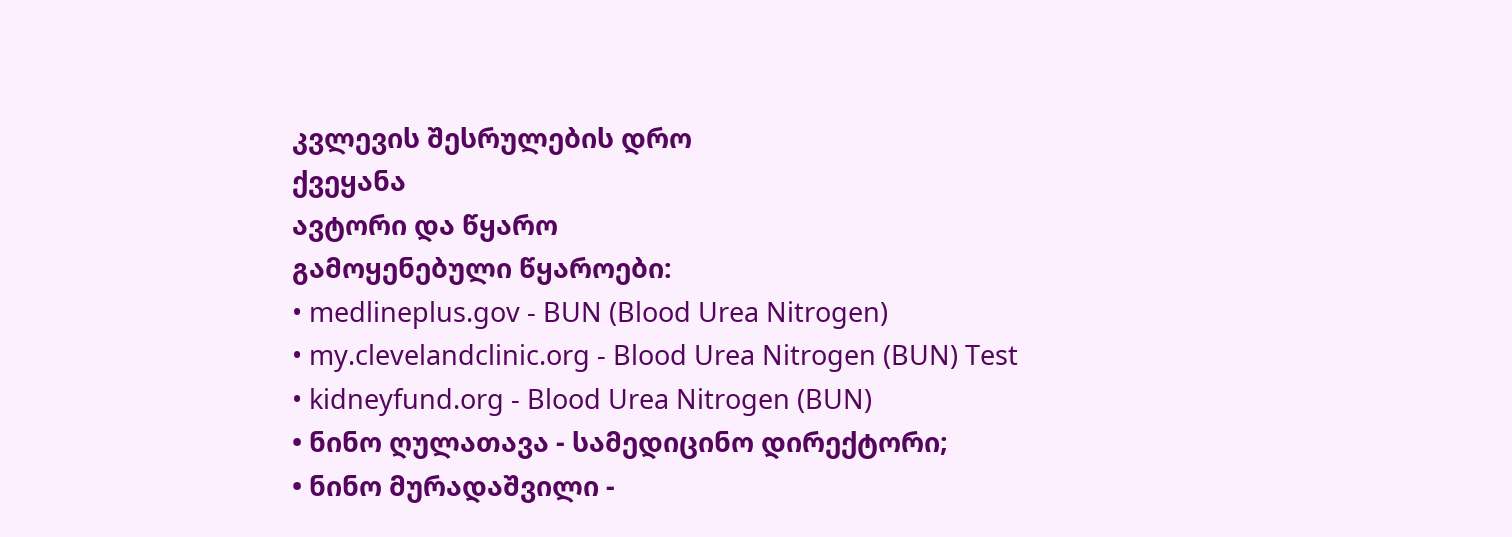კვლევის შესრულების დრო
ქვეყანა
ავტორი და წყარო
გამოყენებული წყაროები:
• medlineplus.gov - BUN (Blood Urea Nitrogen)
• my.clevelandclinic.org - Blood Urea Nitrogen (BUN) Test
• kidneyfund.org - Blood Urea Nitrogen (BUN)
• ნინო ღულათავა - სამედიცინო დირექტორი;
• ნინო მურადაშვილი -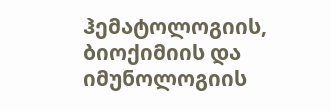ჰემატოლოგიის, ბიოქიმიის და იმუნოლოგიის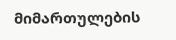მიმართულების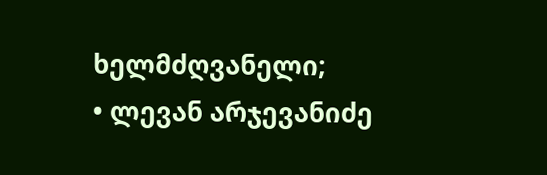ხელმძღვანელი;
• ლევან არჯევანიძე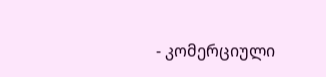- კომერციული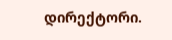დირექტორი.